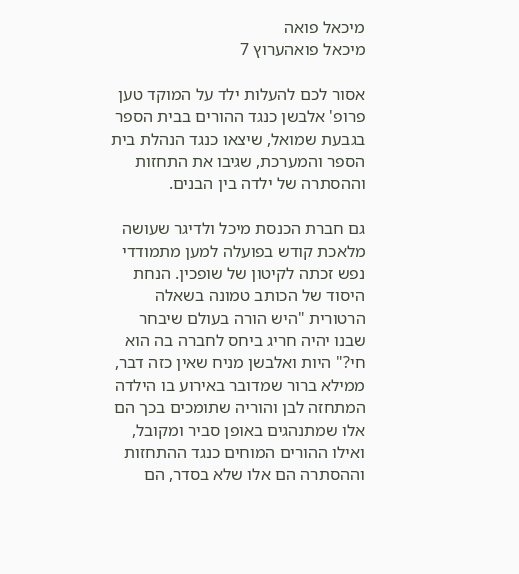מיכאל פואה
מיכאל פואהערוץ 7

אסור לכם להעלות ילד על המוקד טען פרופ' אלבשן כנגד ההורים בבית הספר בגבעת שמואל, שיצאו כנגד הנהלת בית הספר והמערכת, שגיבו את התחזות וההסתרה של ילדה בין הבנים.

גם חברת הכנסת מיכל ולדיגר שעושה מלאכת קודש בפועלה למען מתמודדי נפש זכתה לקיטון של שופכין. הנחת היסוד של הכותב טמונה בשאלה הרטורית "היש הורה בעולם שיבחר שבנו יהיה חריג ביחס לחברה בה הוא חי?" היות ואלבשן מניח שאין כזה דבר, ממילא ברור שמדובר באירוע בו הילדה המתחזה לבן והוריה שתומכים בכך הם אלו שמתנהגים באופן סביר ומקובל, ואילו ההורים המוחים כנגד ההתחזות וההסתרה הם אלו שלא בסדר, הם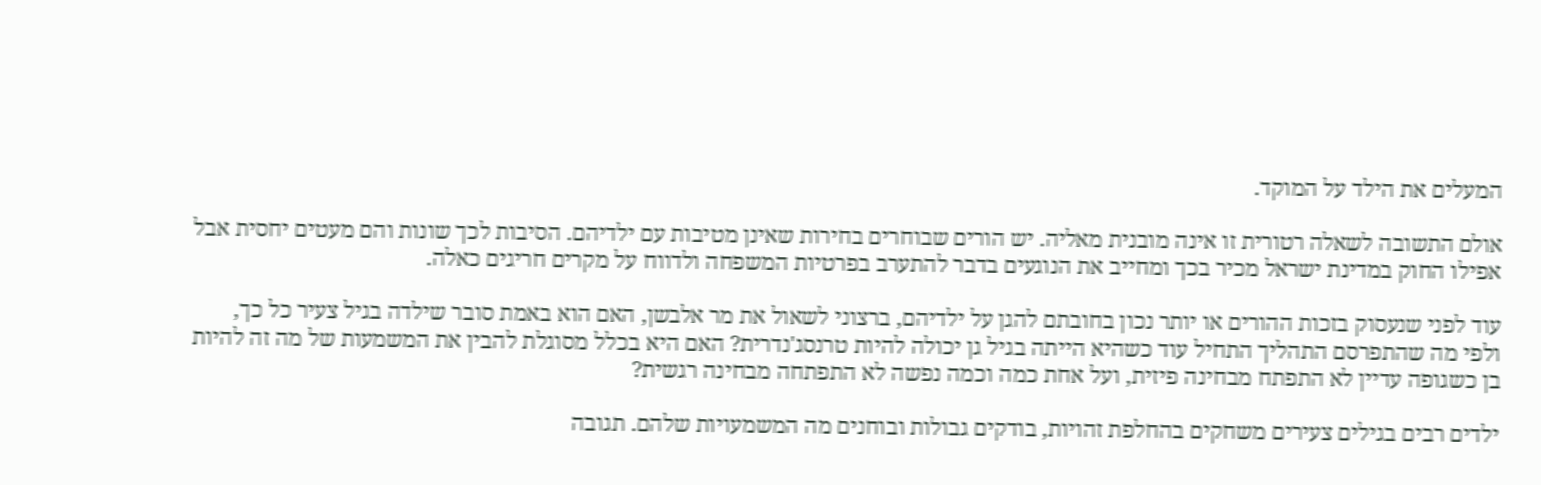המעלים את הילד על המוקד.

אולם התשובה לשאלה רטורית זו אינה מובנית מאליה. יש הורים שבוחרים בחירות שאינן מטיבות עם ילדיהם. הסיבות לכך שונות והם מעטים יחסית אבל אפילו החוק במדינת ישראל מכיר בכך ומחייב את הנוגעים בדבר להתערב בפרטיות המשפחה ולדווח על מקרים חריגים כאלה.

עוד לפני שנעסוק בזכות ההורים או יותר נכון בחובתם להגן על ילדיהם, ברצוני לשאול את מר אלבשן, האם הוא באמת סובר שילדה בגיל צעיר כל כך, ולפי מה שהתפרסם התהליך התחיל עוד כשהיא הייתה בגיל גן יכולה להיות טרנסג'נדרית? האם היא בכלל מסוגלת להבין את המשמעות של מה זה להיות בן כשגופה עדיין לא התפתח מבחינה פיזית, ועל אחת כמה וכמה נפשה לא התפתחה מבחינה רגשית?

ילדים רבים בגילים צעירים משחקים בהחלפת זהויות, בודקים גבולות ובוחנים מה המשמעויות שלהם. תגובה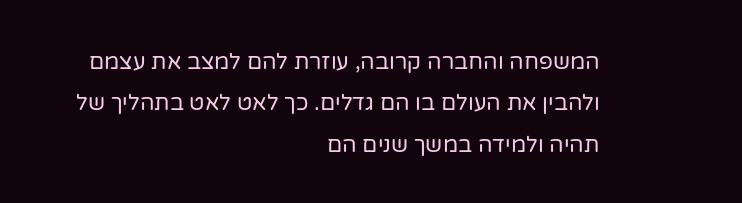המשפחה והחברה קרובה, עוזרת להם למצב את עצמם ולהבין את העולם בו הם גדלים. כך לאט לאט בתהליך של תהיה ולמידה במשך שנים הם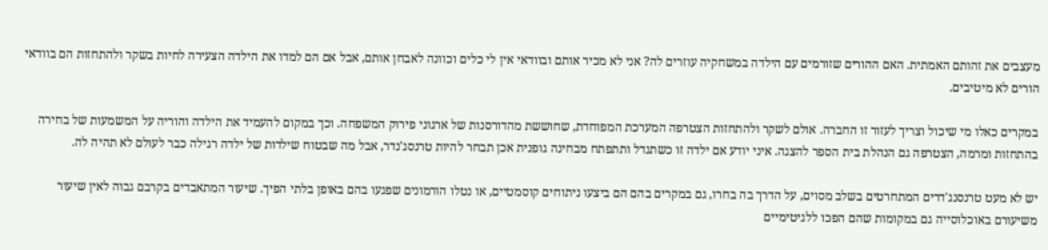מעצבים את זהותם האמתית. האם ההורים שזורמים עם הילדה במשחקיה עוזרים לה? אני לא מכיר אותם ובוודאי אין לי כלים וכוונה לאבחן אותם, אבל אם הם למדו את הילדה הצעירה לחיות בשקר ולהתחזות הם בוודאי הורים לא מיטיבים.

במקרים כאלו מי שיכול וצריך לעזור זו החברה. אולם לשקר ולהתחזות הצטרפה המערכת המפוחדת, שחוששת מהדורסנות של ארגוני פירוק המשפחה. וכך במקום להעמיד את הילדה והוריה על המשמעות של בחירה בהתחזות ומרמה, הצטרפה גם הנהלת בית הספר להצגה. איני יודע אם ילדה זו כשתגדל ותתפתח מבחינה גופנית אכן תבחר להיות טרנסג'נדר, אבל מה שבטוח שילדות של ילדה רגילה כבר לעולם לא תהיה לה.

יש לא מעט טרנסנג'דרים המתחרטים בשלב מסוים, על הדרך בה בחרו, גם במקרים בהם הם ביצעו ניתוחים קוסמטיים, או נטלו הורמונים שפגעו בהם באופן בלתי הפיך. שיעור המתאבדים בקרבם גבוה לאין שיעור משיעורם באוכלוסייה גם במקומות שהם הפכו ללגיטימיים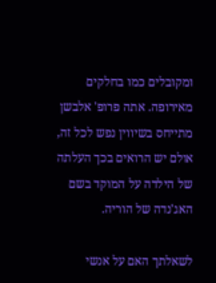ומקובלים כמו בחלקים מאירופה. אתה פרופ' אלבשן מתייחס בשיווין נפש לכל זה, אולם יש הרואים בכך העלתה של הילדה על המוקד בשם האג'נדה של הוריה.

לשאלתך האם על אנשי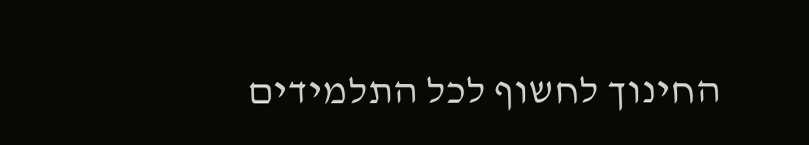החינוך לחשוף לכל התלמידים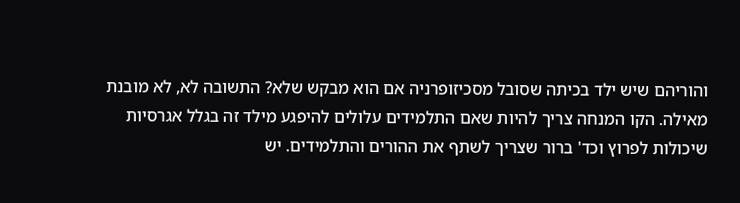והוריהם שיש ילד בכיתה שסובל מסכיזופרניה אם הוא מבקש שלא? התשובה לא, לא מובנת מאילה. הקו המנחה צריך להיות שאם התלמידים עלולים להיפגע מילד זה בגלל אגרסיות שיכולות לפרוץ וכד' ברור שצריך לשתף את ההורים והתלמידים. יש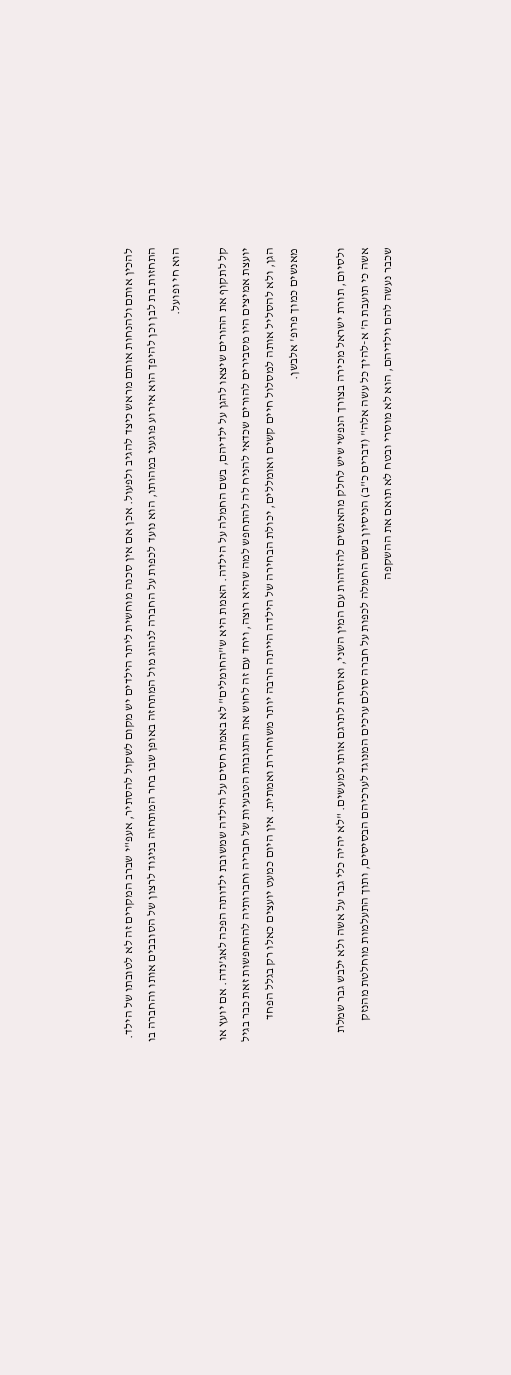להכין אותם ולהנחות אותם מראש כיצד להגיב ולפעול. אכן אם אין סכנה מוחשית ליתר הילדים יש מקום לשקול להסתיר, אעפ"י שברב המקרים זה לא לטובתו של הילד. התחזות בת לבן וכן להיפך הוא אירוע פוגעני במהותו, הוא נועד לכפות על החברה לנהוג מול המתחזה באופן שבו בחר המתחזה בניגוד לרצון של הסובבים אותו והחברה בו הוא חי ופועל.

קל לתקוף את ההורים שיצאו להגן על ילדיהם, בשם החמלה על הילדה. האמת היא ש"החומלים" לא באמת חסים על הילדה שמשובת ילדותה הפכה לאג'נדה. אם יועץ או יועצת אמיצים היו מסבירים להורים שכדאי להניח לה להתחפש למה שהיא רוצה, ויחד עם זה לחוש את התגובות הטבעיות של חבריה וחברותיה להתחפשות זאת כבר בגיל הגן, ולא להסליל אותה למסלול חיים קשים ואומללים, יכולת הבחירה של הילדה הייתה הרבה יותר משוחררת ואמתית. אין היום כמעט יועצים כאלו רק בגלל הפחד מאנשים כמוך פרופ' אלבשן.

ולסיום, תורת ישראל מכירה בצורך הנפשי שיש לחלק מהאנשים להזדהות עם המין השני, ואוסרת לתרגם אותו למעשים. "לא יהיה כלי גבר על אשה ולא ילבש גבר שמלת אשה כי תועבת ה' א-להיך כל עשה אלה" (דברים כ"ב) הניסיון בשם החמלה לכפות על חברה סולם ערכים המנוגד לערכיהם הבסיסים, ותוך התעלמות מוחלטת מהנזק שכבר נעשה להם וילדיהם, הוא לא מוסרי ובטח לא תואם את ההשקפה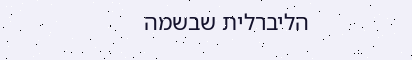הליברלית שבשמה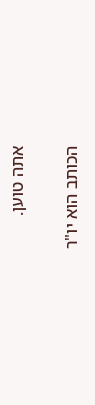אתה טוען.

הכותב הוא יו"ר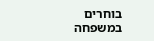בוחרים במשפחה